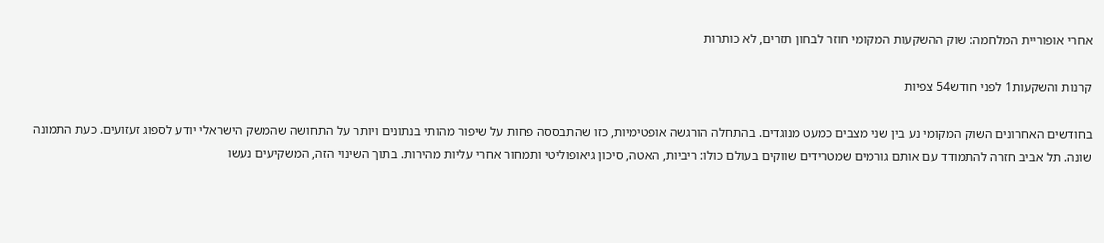אחרי אופוריית המלחמה: שוק ההשקעות המקומי חוזר לבחון תזרים, לא כותרות

קרנות והשקעות1 לפני חודש54 צפיות

בחודשים האחרונים השוק המקומי נע בין שני מצבים כמעט מנוגדים. בהתחלה הורגשה אופטימיות, כזו שהתבססה פחות על שיפור מהותי בנתונים ויותר על התחושה שהמשק הישראלי יודע לספוג זעזועים. כעת התמונה שונה. תל אביב חזרה להתמודד עם אותם גורמים שמטרידים שווקים בעולם כולו: ריביות, האטה, סיכון גיאופוליטי ותמחור אחרי עליות מהירות. בתוך השינוי הזה, המשקיעים נעשו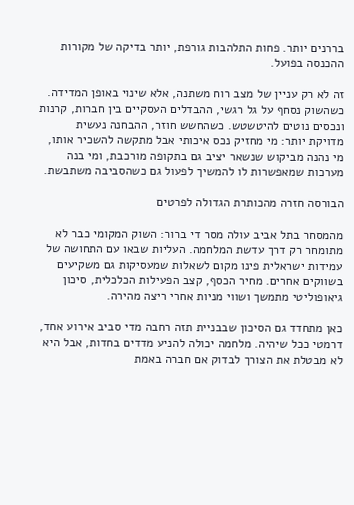בררנים יותר. פחות התלהבות גורפת, יותר בדיקה של מקורות ההכנסה בפועל.

זה לא רק עניין של מצב רוח משתנה, אלא שינוי באופן המדידה. כשהשוק נסחף על גל רגשי, ההבדלים העסקיים בין חברות, קרנות ונכסים נוטים להיטשטש. כשהחשש חוזר, ההבחנה נעשית מדויקת יותר: מי מחזיק נכס איכותי אבל מתקשה להשכיר אותו, מי נהנה מביקוש שנשאר יציב גם בתקופה מורכבת, ומי בנה מערכות שמאפשרות לו להמשיך לפעול גם כשהסביבה משתבשת.

הבורסה חזרה מהכותרת הגדולה לפרטים

מהמסחר בתל אביב עולה מסר די ברור: השוק המקומי כבר לא מתומחר רק דרך עדשת המלחמה. העליות שבאו עם התחושה של עמידות ישראלית פינו מקום לשאלות שמעסיקות גם משקיעים בשווקים אחרים. מחיר הכסף, קצב הפעילות הכלכלית, סיכון גיאופוליטי מתמשך ושווי מניות אחרי ריצה מהירה.

כאן מתחדד גם הסיכון שבבניית תזה רחבה מדי סביב אירוע אחד, דרמטי ככל שיהיה. מלחמה יכולה להניע מדדים בחדות, אבל היא לא מבטלת את הצורך לבדוק אם חברה באמת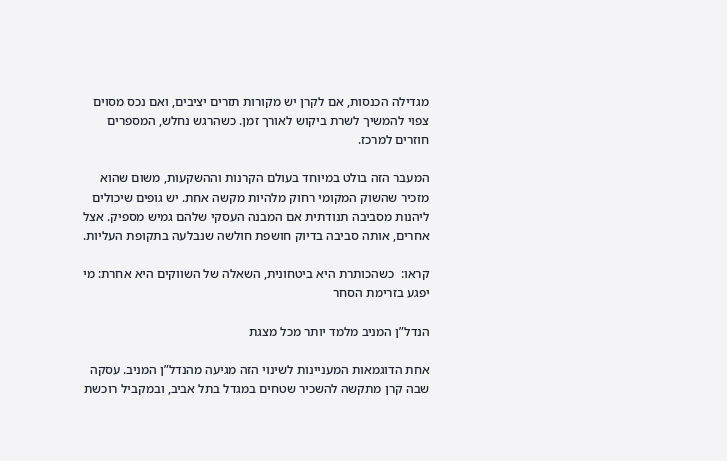מגדילה הכנסות, אם לקרן יש מקורות תזרים יציבים, ואם נכס מסוים צפוי להמשיך לשרת ביקוש לאורך זמן. כשהרגש נחלש, המספרים חוזרים למרכז.

המעבר הזה בולט במיוחד בעולם הקרנות וההשקעות, משום שהוא מזכיר שהשוק המקומי רחוק מלהיות מקשה אחת. יש גופים שיכולים ליהנות מסביבה תנודתית אם המבנה העסקי שלהם גמיש מספיק. אצל אחרים, אותה סביבה בדיוק חושפת חולשה שנבלעה בתקופת העליות.

קראו:  כשהכותרת היא ביטחונית, השאלה של השווקים היא אחרת: מי יפגע בזרימת הסחר

הנדל”ן המניב מלמד יותר מכל מצגת

אחת הדוגמאות המעניינות לשינוי הזה מגיעה מהנדל”ן המניב. עסקה שבה קרן מתקשה להשכיר שטחים במגדל בתל אביב, ובמקביל רוכשת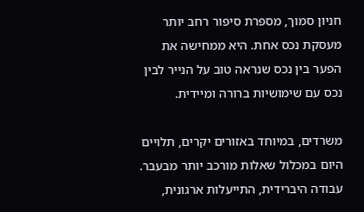חניון סמוך, מספרת סיפור רחב יותר מעסקת נכס אחת. היא ממחישה את הפער בין נכס שנראה טוב על הנייר לבין נכס עם שימושיות ברורה ומיידית.

משרדים, במיוחד באזורים יקרים, תלויים היום במכלול שאלות מורכב יותר מבעבר. עבודה היברידית, התייעלות ארגונית,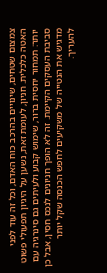צמצום שטחים, שינויים בהרכב כוח האדם, וכל זה עוד לפני האטה כלכלית. חניון, לעומת זאת, נשען על היגיון תפעולי פשוט יותר: תמחור יחסית ברור, שימוש קבוע ולעיתים גם סינרגיה עם סביבת העסקים הקיימת. זה לא הופך חניונים לנכס חסין, אבל כן מדגיש את הנטייה של משקיעים לחפש הכנסה שקל יותר להעריך.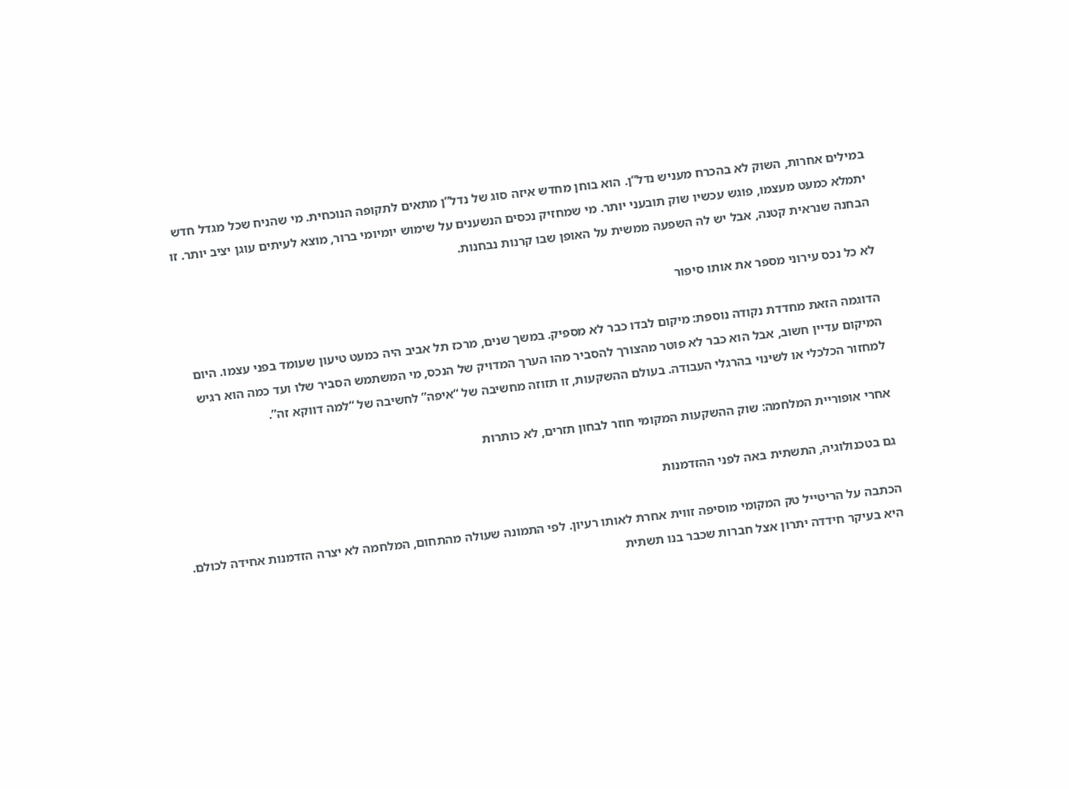במילים אחרות, השוק לא בהכרח מעניש נדל”ן. הוא בוחן מחדש איזה סוג של נדל”ן מתאים לתקופה הנוכחית. מי שהניח שכל מגדל חדש יתמלא כמעט מעצמו, פוגש עכשיו שוק תובעני יותר. מי שמחזיק נכסים הנשענים על שימוש יומיומי ברור, מוצא לעיתים עוגן יציב יותר. זו הבחנה שנראית קטנה, אבל יש לה השפעה ממשית על האופן שבו קרנות נבחנות.

לא כל נכס עירוני מספר את אותו סיפור

הדוגמה הזאת מחדדת נקודה נוספת: מיקום לבדו כבר לא מספיק. במשך שנים, מרכז תל אביב היה כמעט טיעון שעומד בפני עצמו. היום המיקום עדיין חשוב, אבל הוא כבר לא פוטר מהצורך להסביר מהו הערך המדויק של הנכס, מי המשתמש הסביר שלו ועד כמה הוא רגיש למחזור הכלכלי או לשינוי בהרגלי העבודה. בעולם ההשקעות, זו תזוזה מחשיבה של “איפה” לחשיבה של “למה דווקא זה”.

אחרי אופוריית המלחמה: שוק ההשקעות המקומי חוזר לבחון תזרים, לא כותרות

גם בטכנולוגיה, התשתית באה לפני ההזדמנות

הכתבה על הריטייל טק המקומי מוסיפה זווית אחרת לאותו רעיון. לפי התמונה שעולה מהתחום, המלחמה לא יצרה הזדמנות אחידה לכולם. היא בעיקר חידדה יתרון אצל חברות שכבר בנו תשתית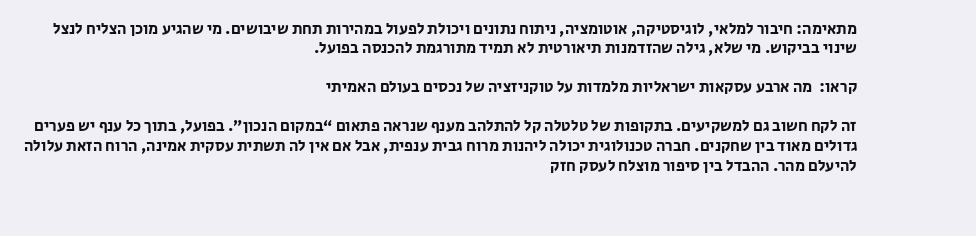מתאימה: חיבור למלאי, לוגיסטיקה, אוטומציה, ניתוח נתונים ויכולת לפעול במהירות תחת שיבושים. מי שהגיע מוכן הצליח לנצל שינוי בביקוש. מי שלא, גילה שהזדמנות תיאורטית לא תמיד מתורגמת להכנסה בפועל.

קראו:  מה ארבע עסקאות ישראליות מלמדות על טוקניזציה של נכסים בעולם האמיתי

זה לקח חשוב גם למשקיעים. בתקופות של טלטלה קל להתלהב מענף שנראה פתאום “במקום הנכון”. בפועל, בתוך כל ענף יש פערים גדולים מאוד בין שחקנים. חברה טכנולוגית יכולה ליהנות מרוח גבית ענפית, אבל אם אין לה תשתית עסקית אמינה, הרוח הזאת עלולה להיעלם מהר. ההבדל בין סיפור מוצלח לעסק חזק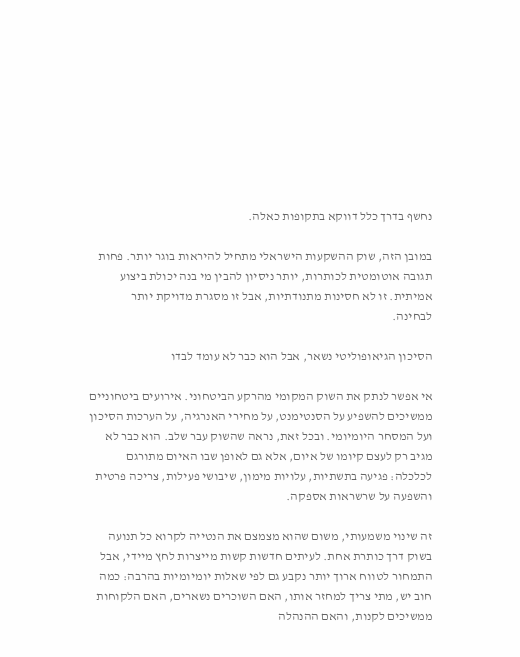נחשף בדרך כלל דווקא בתקופות כאלה.

במובן הזה, שוק ההשקעות הישראלי מתחיל להיראות בוגר יותר. פחות תגובה אוטומטית לכותרות, יותר ניסיון להבין מי בנה יכולת ביצוע אמיתית. זו לא חסינות מתנודתיות, אבל זו מסגרת מדויקת יותר לבחינה.

הסיכון הגיאופוליטי נשאר, אבל הוא כבר לא עומד לבדו

אי אפשר לנתק את השוק המקומי מהרקע הביטחוני. אירועים ביטחוניים ממשיכים להשפיע על הסנטימנט, על מחירי האנרגיה, על הערכות הסיכון ועל המסחר היומיומי. ובכל זאת, נראה שהשוק עבר שלב. הוא כבר לא מגיב רק לעצם קיומו של איום, אלא גם לאופן שבו האיום מתורגם לכלכלה: פגיעה בתשתיות, עלויות מימון, שיבושי פעילות, צריכה פרטית והשפעה על שרשראות אספקה.

זה שינוי משמעותי, משום שהוא מצמצם את הנטייה לקרוא כל תנועה בשוק דרך כותרת אחת. לעיתים חדשות קשות מייצרות לחץ מיידי, אבל התמחור לטווח ארוך יותר נקבע גם לפי שאלות יומיומיות בהרבה: כמה חוב יש, מתי צריך למחזר אותו, האם השוכרים נשארים, האם הלקוחות ממשיכים לקנות, והאם ההנהלה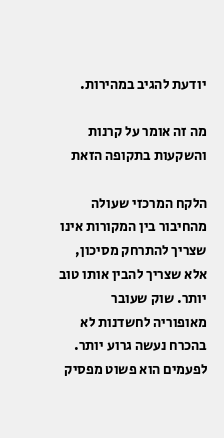יודעת להגיב במהירות.

מה זה אומר על קרנות והשקעות בתקופה הזאת

הלקח המרכזי שעולה מהחיבור בין המקורות אינו שצריך להתרחק מסיכון, אלא שצריך להבין אותו טוב יותר. שוק שעובר מאופוריה לחשדנות לא בהכרח נעשה גרוע יותר. לפעמים הוא פשוט מפסיק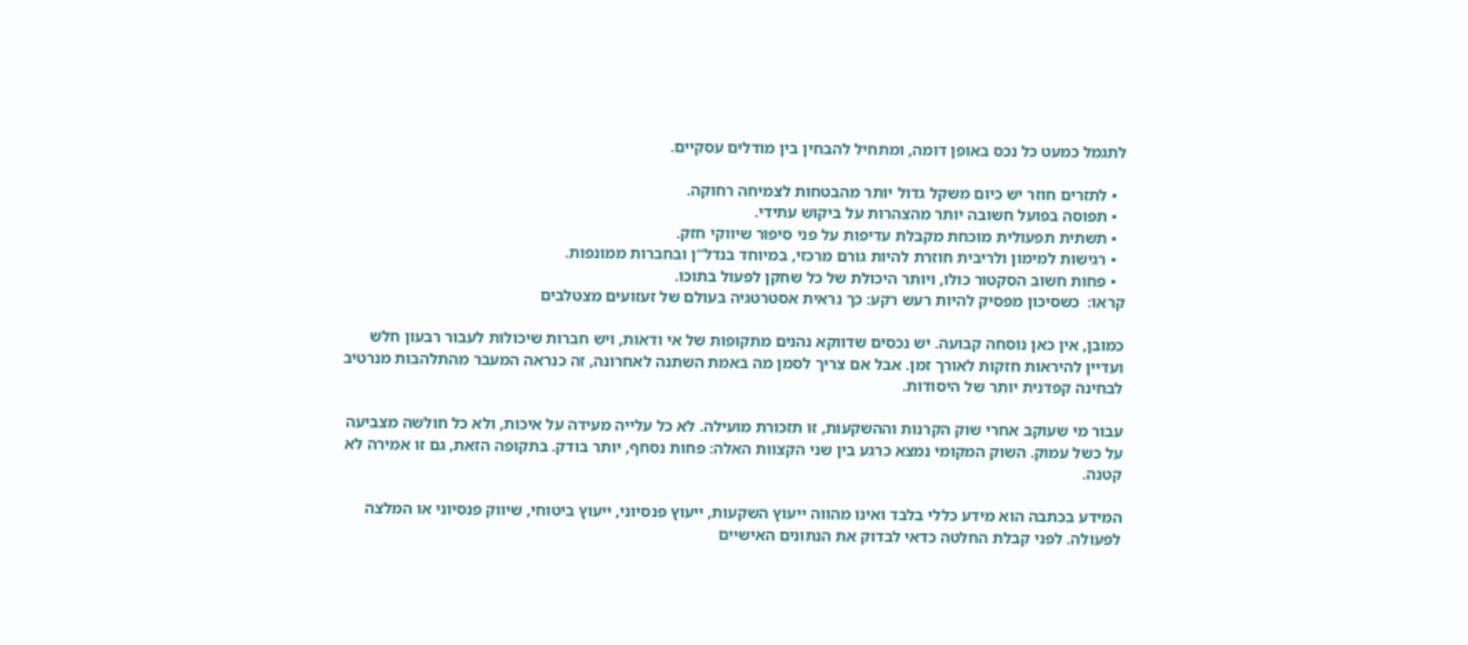לתגמל כמעט כל נכס באופן דומה, ומתחיל להבחין בין מודלים עסקיים.

  • לתזרים חוזר יש כיום משקל גדול יותר מהבטחות לצמיחה רחוקה.
  • תפוסה בפועל חשובה יותר מהצהרות על ביקוש עתידי.
  • תשתית תפעולית מוכחת מקבלת עדיפות על פני סיפור שיווקי חזק.
  • רגישות למימון ולריבית חוזרת להיות גורם מרכזי, במיוחד בנדל”ן ובחברות ממונפות.
  • פחות חשוב הסקטור כולו, ויותר היכולת של כל שחקן לפעול בתוכו.
קראו:  כשסיכון מפסיק להיות רעש רקע: כך נראית אסטרטגיה בעולם של זעזועים מצטלבים

כמובן, אין כאן נוסחה קבועה. יש נכסים שדווקא נהנים מתקופות של אי ודאות, ויש חברות שיכולות לעבור רבעון חלש ועדיין להיראות חזקות לאורך זמן. אבל אם צריך לסמן מה באמת השתנה לאחרונה, זה כנראה המעבר מהתלהבות מנרטיב לבחינה קפדנית יותר של היסודות.

עבור מי שעוקב אחרי שוק הקרנות וההשקעות, זו תזכורת מועילה. לא כל עלייה מעידה על איכות, ולא כל חולשה מצביעה על כשל עמוק. השוק המקומי נמצא כרגע בין שני הקצוות האלה: פחות נסחף, יותר בודק. בתקופה הזאת, גם זו אמירה לא קטנה.

המידע בכתבה הוא מידע כללי בלבד ואינו מהווה ייעוץ השקעות, ייעוץ פנסיוני, ייעוץ ביטוחי, שיווק פנסיוני או המלצה לפעולה. לפני קבלת החלטה כדאי לבדוק את הנתונים האישיים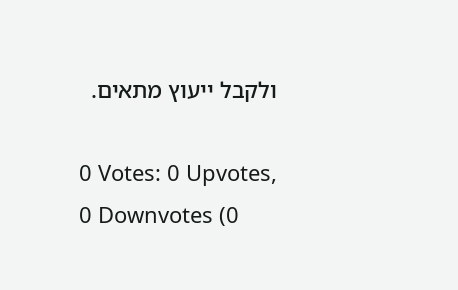ולקבל ייעוץ מתאים.

0 Votes: 0 Upvotes, 0 Downvotes (0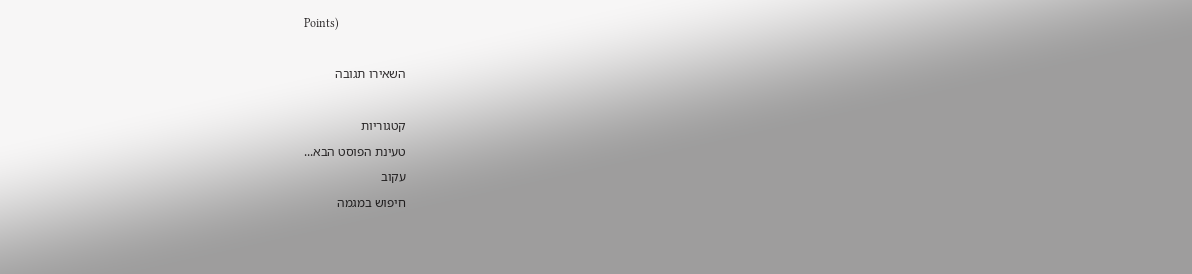Points)

השאירו תגובה

קטגוריות
טעינת הפוסט הבא...
עקוב
חיפוש במגמה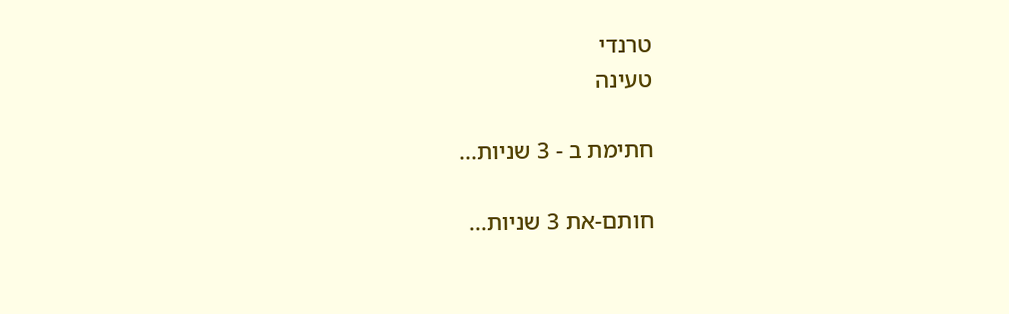טרנדי
טעינה

חתימת ב - 3 שניות...

חותם-את 3 שניות...